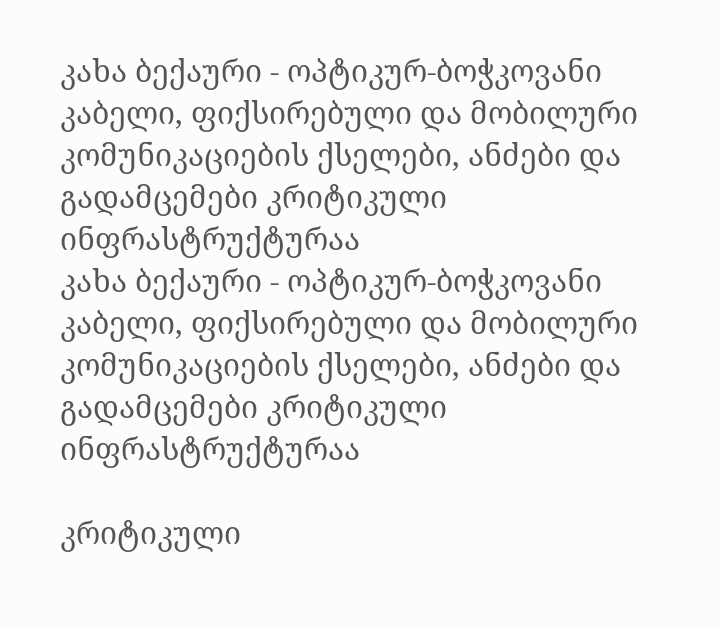კახა ბექაური - ოპტიკურ-ბოჭკოვანი კაბელი, ფიქსირებული და მობილური კომუნიკაციების ქსელები, ანძები და გადამცემები კრიტიკული ინფრასტრუქტურაა
კახა ბექაური - ოპტიკურ-ბოჭკოვანი კაბელი, ფიქსირებული და მობილური კომუნიკაციების ქსელები, ანძები და გადამცემები კრიტიკული ინფრასტრუქტურაა

კრიტიკული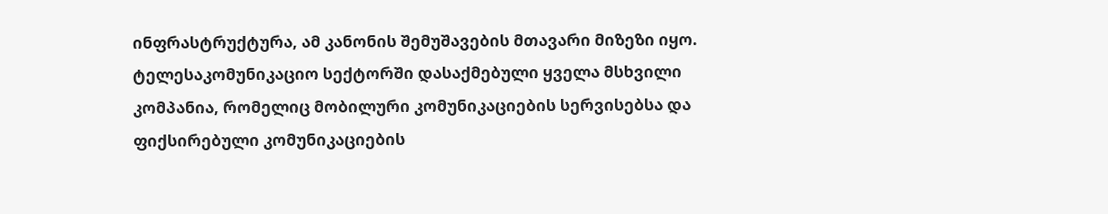ინფრასტრუქტურა, ამ კანონის შემუშავების მთავარი მიზეზი იყო. ტელესაკომუნიკაციო სექტორში დასაქმებული ყველა მსხვილი კომპანია, რომელიც მობილური კომუნიკაციების სერვისებსა და ფიქსირებული კომუნიკაციების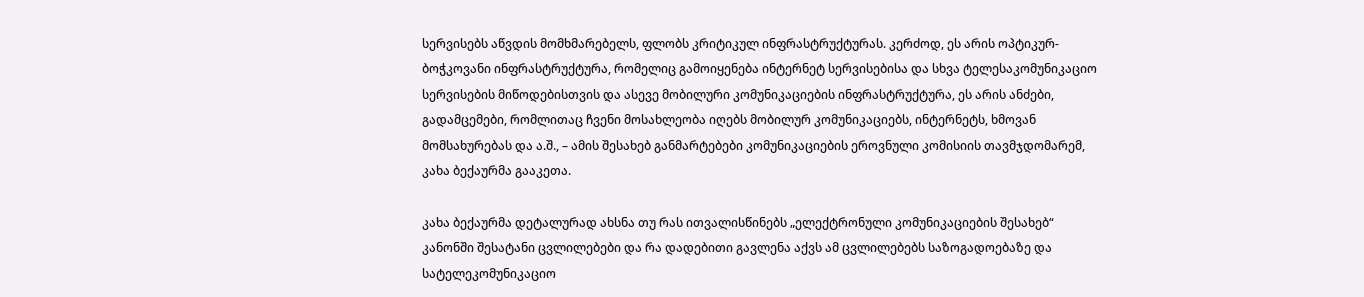სერვისებს აწვდის მომხმარებელს, ფლობს კრიტიკულ ინფრასტრუქტურას. კერძოდ, ეს არის ოპტიკურ-ბოჭკოვანი ინფრასტრუქტურა, რომელიც გამოიყენება ინტერნეტ სერვისებისა და სხვა ტელესაკომუნიკაციო სერვისების მიწოდებისთვის და ასევე მობილური კომუნიკაციების ინფრასტრუქტურა, ეს არის ანძები, გადამცემები, რომლითაც ჩვენი მოსახლეობა იღებს მობილურ კომუნიკაციებს, ინტერნეტს, ხმოვან მომსახურებას და ა.შ., – ამის შესახებ განმარტებები კომუნიკაციების ეროვნული კომისიის თავმჯდომარემ, კახა ბექაურმა გააკეთა.

კახა ბექაურმა დეტალურად ახსნა თუ რას ითვალისწინებს „ელექტრონული კომუნიკაციების შესახებ“ კანონში შესატანი ცვლილებები და რა დადებითი გავლენა აქვს ამ ცვლილებებს საზოგადოებაზე და სატელეკომუნიკაციო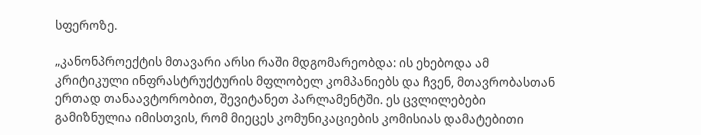სფეროზე.

„კანონპროექტის მთავარი არსი რაში მდგომარეობდა: ის ეხებოდა ამ კრიტიკული ინფრასტრუქტურის მფლობელ კომპანიებს და ჩვენ, მთავრობასთან ერთად თანაავტორობით, შევიტანეთ პარლამენტში. ეს ცვლილებები გამიზნულია იმისთვის, რომ მიეცეს კომუნიკაციების კომისიას დამატებითი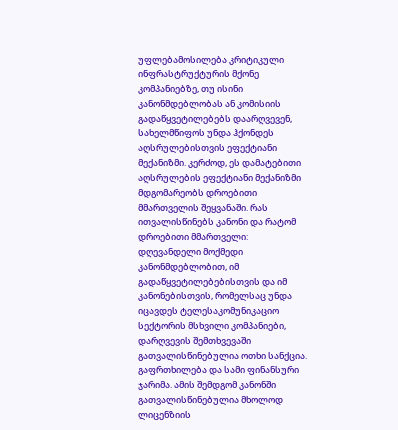უფლებამოსილება კრიტიკული ინფრასტრუქტურის მქონე კომპანიებზე, თუ ისინი კანონმდებლობას ან კომისიის გადაწყვეტილებებს დაარღვევენ, სახელმწიფოს უნდა ჰქონდეს აღსრულებისთვის ეფექტიანი მექანიზმი. კერძოდ, ეს დამატებითი აღსრულების ეფექტიანი მექანიზმი მდგომარეობს დროებითი მმართველის შეყვანაში. რას ითვალისწინებს კანონი და რატომ დროებითი მმართველი: დღევანდელი მოქმედი კანონმდებლობით, იმ გადაწყვეტილებებისთვის და იმ კანონებისთვის, რომელსაც უნდა იცავდეს ტელესაკომუნიკაციო სექტორის მსხვილი კომპანიები, დარღვევის შემთხვევაში გათვალისწინებულია ოთხი სანქცია. გაფრთხილება და სამი ფინანსური ჯარიმა. ამის შემდგომ კანონში გათვალისწინებულია მხოლოდ ლიცენზიის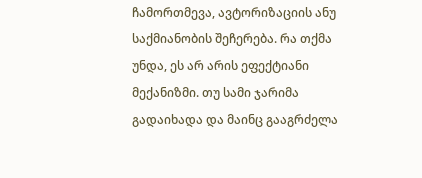ჩამორთმევა, ავტორიზაციის ანუ საქმიანობის შეჩერება. რა თქმა უნდა, ეს არ არის ეფექტიანი მექანიზმი. თუ სამი ჯარიმა გადაიხადა და მაინც გააგრძელა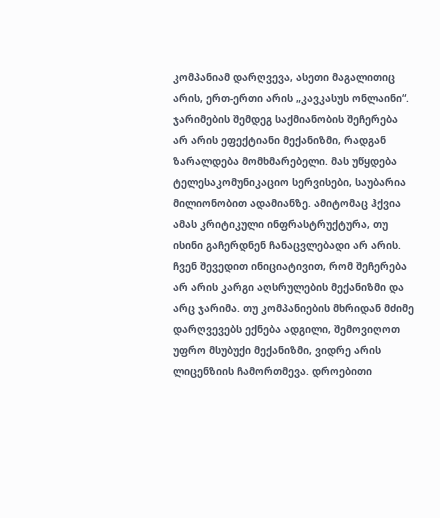კომპანიამ დარღვევა, ასეთი მაგალითიც არის, ერთ-ერთი არის „კავკასუს ონლაინი“. ჯარიმების შემდეგ საქმიანობის შეჩერება არ არის ეფექტიანი მექანიზმი, რადგან ზარალდება მომხმარებელი. მას უწყდება ტელესაკომუნიკაციო სერვისები, საუბარია მილიონობით ადამიანზე. ამიტომაც ჰქვია ამას კრიტიკული ინფრასტრუქტურა, თუ ისინი გაჩერდნენ ჩანაცვლებადი არ არის. ჩვენ შევედით ინიციატივით, რომ შეჩერება არ არის კარგი აღსრულების მექანიზმი და არც ჯარიმა. თუ კომპანიების მხრიდან მძიმე დარღვევებს ექნება ადგილი, შემოვიღოთ უფრო მსუბუქი მექანიზმი, ვიდრე არის ლიცენზიის ჩამორთმევა. დროებითი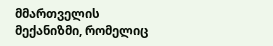მმართველის მექანიზმი, რომელიც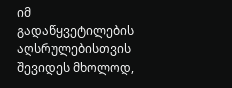იმ გადაწყვეტილების აღსრულებისთვის შევიდეს მხოლოდ,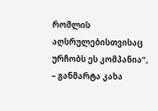რომლის აღსრულებისთვისაც ურჩობს ეს კომპანია“, – განმარტა კახა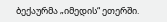ბექაურმა „იმედის“ ეთერში.